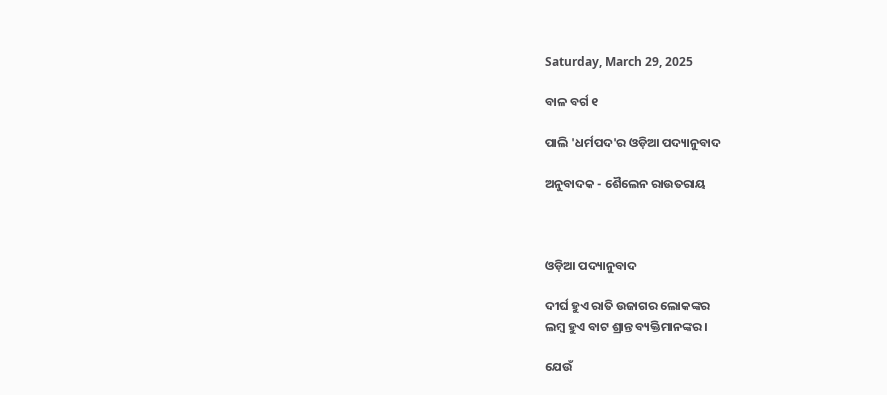Saturday, March 29, 2025

ବାଳ ବର୍ଗ ୧

ପାଲି 'ଧର୍ମପଦ'ର ଓଡ଼ିଆ ପଦ୍ୟାନୁବାଦ

ଅନୁବାଦକ - ଶୈଲେନ ରାଉତରାୟ



ଓଡ଼ିଆ ପଦ୍ୟାନୁବାଦ

ଦୀର୍ଘ ହୁଏ ରାତି ଉଜାଗର ଲୋକଙ୍କର
ଲମ୍ବ ହୁଏ ବାଟ ଶ୍ରାନ୍ତ ବ୍ୟକ୍ତିମାନଙ୍କର ।

ଯେଉଁ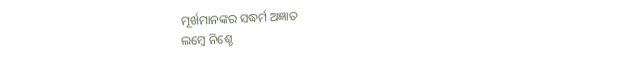ମୂର୍ଖମାନଙ୍କର ସଦ୍ଧର୍ମ ଅଜ୍ଞାତ
ଲମ୍ବେ ନିଶ୍ଚେ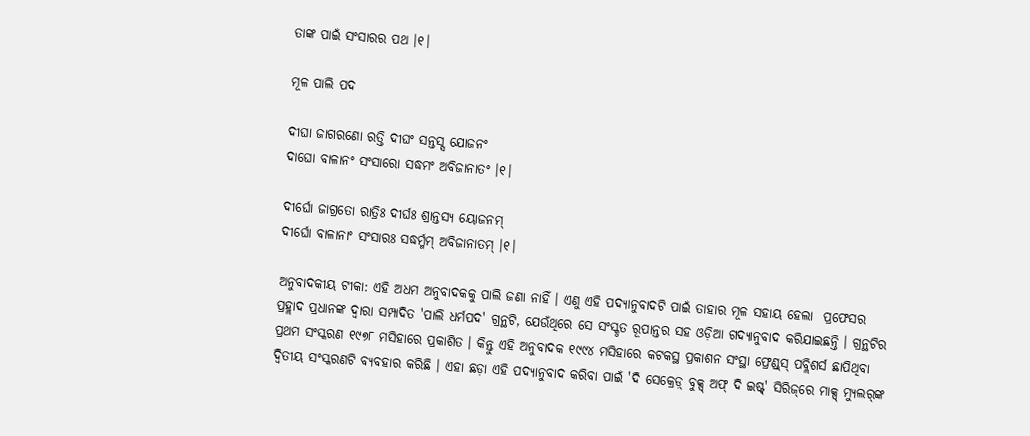ତାଙ୍କ ପାଇଁ ସଂସାରର ପଥ ।୧।

ମୂଳ ପାଲି ପଦ

ଦୀଘା ଜାଗରଣୋ ରତ୍ତି ଦୀଘଂ ସନ୍ତସ୍ସ ଯୋଜନଂ
ଦାଘୋ ବାଳାନଂ ସଂସାରୋ ସଦ୍ଧମ‌ଂ ଅବିଜାନାତଂ ।୧।

ଦୀର୍ଘୋ ଜାଗ୍ରତୋ ରାତ୍ରିଃ ଦୀର୍ଘଃ ଶ୍ରାନ୍ତସ୍ୟ ୟୋଜନମ୍
ଦୀର୍ଘୋ ବାଳାନାଂ ସଂସାରଃ ସଦ୍ଧର୍ମ୍ମମ୍ ଅବିଜାନାତମ୍ ।୧।

ଅନୁବାଦକୀୟ ଟୀକା: ଏହି ଅଧମ ଅନୁବାଦକକୁ ପାଲି ଜଣା ନାହିଁ । ଏଣୁ ଏହି ପଦ୍ୟାନୁବାଦଟି ପାଇଁ ତାହାର ମୂଳ ସହାୟ ହେଲା  ପ୍ରଫେସର ପ୍ରହ୍ଲାଦ ପ୍ରଧାନଙ୍କ ଦ୍ୱାରା ସମ୍ପାଦିତ 'ପାଲି ଧର୍ମପଦ' ଗ୍ରନ୍ଥଟି, ଯେଉଁଥିରେ ସେ ସଂସ୍କୃତ ରୂପାନ୍ତର ସହ ଓଡ଼ିଆ ଗଦ୍ୟାନୁବାଦ କରିଯାଇଛନ୍ତି । ଗ୍ରନ୍ଥଟିର ପ୍ରଥମ ସଂସ୍କରଣ ୧୯୭୮ ମସିହାରେ ପ୍ରକାଶିତ । କିନ୍ତୁ ଏହି ଅନୁବାଦକ ୧୯୯୪ ମସିହାରେ କଟକସ୍ଥ ପ୍ରକାଶନ ସଂସ୍ଥା ଫ୍ରେଣ୍ଡ୍‌ସ୍‌ ପବ୍ଲିଶର୍ସ ଛାପିଥିବା ଦ୍ୱିତୀୟ ସଂସ୍କରଣଟି ବ୍ୟବହାର କରିଛି । ଏହା ଛଡ଼ା ଏହି ପଦ୍ୟାନୁବାଦ କରିବା ପାଇଁ 'ଦି ସେକ୍ରେଡ଼୍ ବୁକ୍ସ୍ ଅଫ୍ ଦି ଇଷ୍ଟ୍' ସିରିଜ୍‌ରେ ମାକ୍ସ୍ ମ୍ୟୁଲର୍‌ଙ୍କ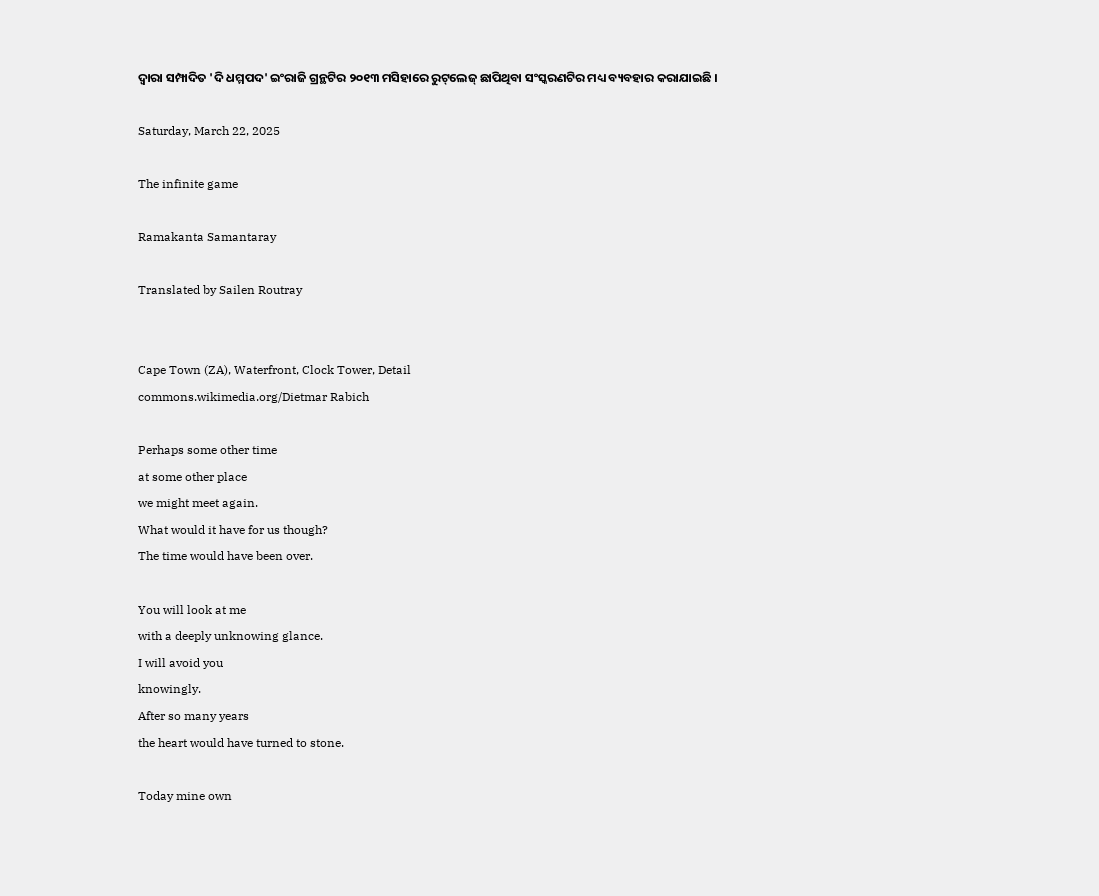ଦ୍ୱାରା ସମ୍ପାଦିତ 'ଦି ଧମ୍ମପଦ' ଇଂରାଜି ଗ୍ରନ୍ଥଟିର ୨୦୧୩ ମସିହାରେ ରୁଟ୍‌ଲେଜ୍ ଛାପିଥିବା ସଂସ୍କରଣଟିର ମଧ୍ୟ ବ୍ୟବହାର କରାଯାଇଛି ।

Saturday, March 22, 2025

The infinite game

Ramakanta Samantaray

Translated by Sailen Routray


Cape Town (ZA), Waterfront, Clock Tower, Detail
commons.wikimedia.org/Dietmar Rabich

Perhaps some other time
at some other place
we might meet again.
What would it have for us though?
The time would have been over.

You will look at me
with a deeply unknowing glance.
I will avoid you
knowingly.
After so many years
the heart would have turned to stone.

Today mine own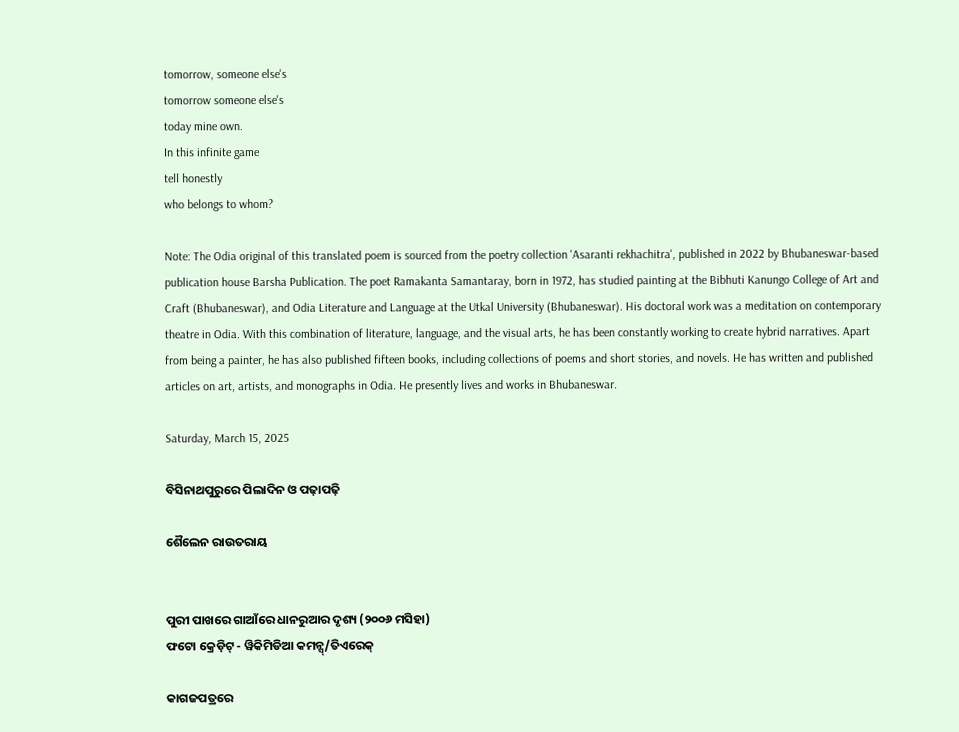tomorrow, someone else's
tomorrow someone else's
today mine own.
In this infinite game
tell honestly
who belongs to whom?

Note: The Odia original of this translated poem is sourced from the poetry collection 'Asaranti rekhachitra', published in 2022 by Bhubaneswar-based publication house Barsha Publication. The poet Ramakanta Samantaray, born in 1972, has studied painting at the Bibhuti Kanungo College of Art and Craft (Bhubaneswar), and Odia Literature and Language at the Utkal University (Bhubaneswar). His doctoral work was a meditation on contemporary theatre in Odia. With this combination of literature, language, and the visual arts, he has been constantly working to create hybrid narratives. Apart from being a painter, he has also published fifteen books, including collections of poems and short stories, and novels. He has written and published articles on art, artists, and monographs in Odia. He presently lives and works in Bhubaneswar.

Saturday, March 15, 2025

ବିସିନାଥପୁରୁରେ ପିଲାଦିନ ଓ ପଢ଼ାପଢ଼ି

ଶୈଲେନ ରାଉତରାୟ


ପୁରୀ ପାଖରେ ଗାଆଁରେ ଧାନରୁଆର ଦୃଶ୍ୟ (୨୦୦୬ ମସିହା)
ଫଟୋ କ୍ରେଡ଼ିଟ୍ - ୱିକିମିଡିଆ କମନ୍ସ୍/ତିଏରେକ୍

କାଗଜପତ୍ରରେ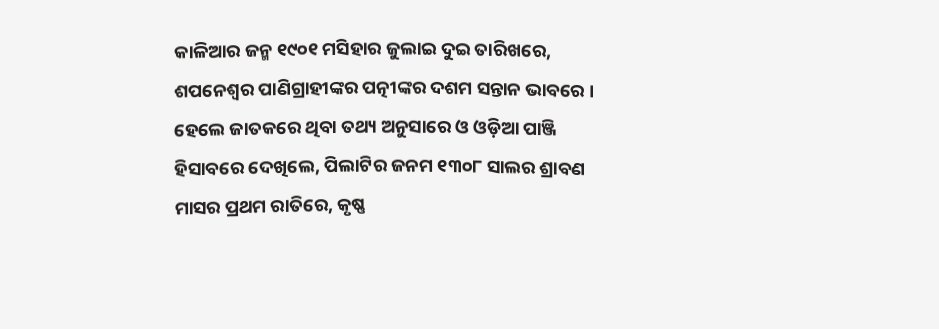କାଳିଆର ଜନ୍ମ ୧୯୦୧ ମସିହାର ଜୁଲାଇ ଦୁଇ ତାରିଖରେ, ଶପନେଶ୍ୱର ପାଣିଗ୍ରାହୀଙ୍କର ପତ୍ନୀଙ୍କର ଦଶମ ସନ୍ତାନ ଭାବରେ । ହେଲେ ଜାତକରେ ଥିବା ତଥ୍ୟ ଅନୁସାରେ ଓ ଓଡ଼ିଆ ପାଞ୍ଜି ହିସାବରେ ଦେଖିଲେ, ପିଲାଟିର ଜନମ ୧୩୦୮ ସାଲର ଶ୍ରାବଣ ମାସର ପ୍ରଥମ ରାତିରେ, କୃଷ୍ଣ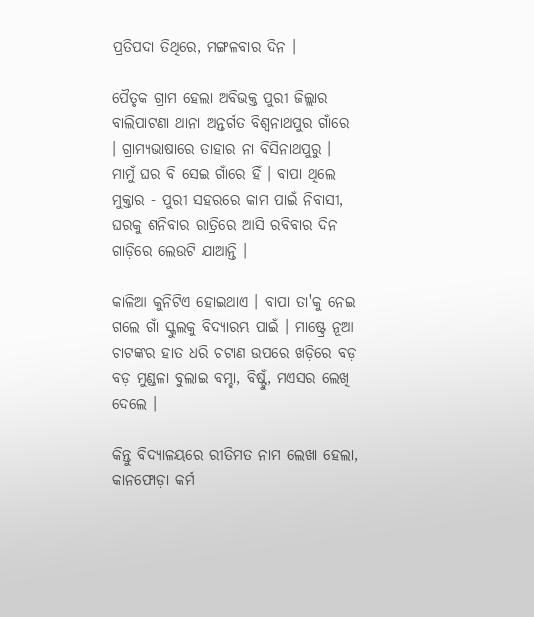ପ୍ରତିପଦା ତିଥିରେ, ମଙ୍ଗଳବାର ଦିନ ।

ପୈତୃକ ଗ୍ରାମ ହେଲା ଅବିଭକ୍ତ ପୁରୀ ଜିଲ୍ଲାର ବାଲିପାଟଣା ଥାନା ଅନ୍ତର୍ଗତ ବିଶ୍ୱନାଥପୁର ଗାଁରେ । ଗ୍ରାମ୍ୟଭାଷାରେ ତାହାର ନା ବିସିନାଥପୁରୁ । ମାମୁଁ ଘର ବି ସେଇ ଗାଁରେ ହିଁ । ବାପା ଥିଲେ ମୁକ୍ତାର - ପୁରୀ ସହରରେ କାମ ପାଇଁ ନିବାସୀ, ଘରକୁ ଶନିବାର ରାତ୍ରିରେ ଆସି ରବିବାର ଦିନ ଗାଡ଼ିରେ ଲେଉଟି ଯାଆନ୍ତି ।

କାଳିଆ କୁନିଟିଏ ହୋଇଥାଏ । ବାପା ତା'କୁ ନେଇ ଗଲେ ଗାଁ ସ୍କୁଲକୁ ବିଦ୍ୟାରମ୍ଭ ପାଇଁ । ମାଷ୍ଟ୍ରେ ନୂଆ ଚାଟଙ୍କର ହାତ ଧରି ଚଟାଣ ଉପରେ ଖଡ଼ିରେ ବଡ଼ ବଡ଼ ମୁଣ୍ଡଳା ବୁଲାଇ ବମ୍ହା, ବିଷ୍ଟୁଁ, ମଏସର ଲେଖି ଦେଲେ ।

କିନ୍ତୁ ବିଦ୍ୟାଳୟରେ ରୀତିମତ ନାମ ଲେଖା ହେଲା, କାନଫୋଡ଼ା କର୍ମ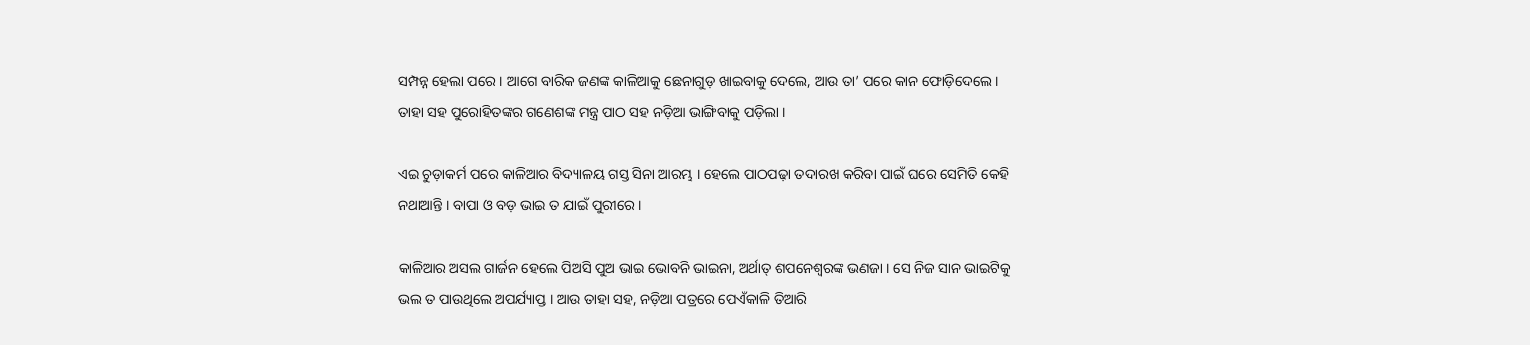ସମ୍ପନ୍ନ ହେଲା ପରେ । ଆଗେ ବାରିକ ଜଣଙ୍କ କାଳିଆକୁ ଛେନାଗୁଡ଼ ଖାଇବାକୁ ଦେଲେ, ଆଉ ତା’ ପରେ କାନ ଫୋଡ଼ିଦେଲେ । ତାହା ସହ ପୁରୋହିତଙ୍କର ଗଣେଶଙ୍କ ମନ୍ତ୍ର ପାଠ ସହ ନଡ଼ିଆ ଭାଙ୍ଗିବାକୁ ପଡ଼ିଲା ।

ଏଇ ଚୁଡ଼ାକର୍ମ ପରେ କାଳିଆର ବିଦ୍ୟାଳୟ ଗସ୍ତ ସିନା ଆରମ୍ଭ । ହେଲେ ପାଠପଢ଼ା ତଦାରଖ କରିବା ପାଇଁ ଘରେ ସେମିତି କେହି ନଥାଆନ୍ତି । ବାପା ଓ ବଡ଼ ଭାଇ ତ ଯାଇଁ ପୁରୀରେ ।

କାଳିଆର ଅସଲ ଗାର୍ଜନ ହେଲେ ପିଅସି ପୁଅ ଭାଇ ଭୋବନି ଭାଇନା, ଅର୍ଥାତ୍ ଶପନେଶ୍ୱରଙ୍କ ଭଣଜା । ସେ ନିଜ ସାନ ଭାଇଟିକୁ ଭଲ ତ ପାଉଥିଲେ ଅପର୍ଯ୍ୟାପ୍ତ । ଆଉ ତାହା ସହ, ନଡ଼ିଆ ପତ୍ରରେ ପେଏଁକାଳି ତିଆରି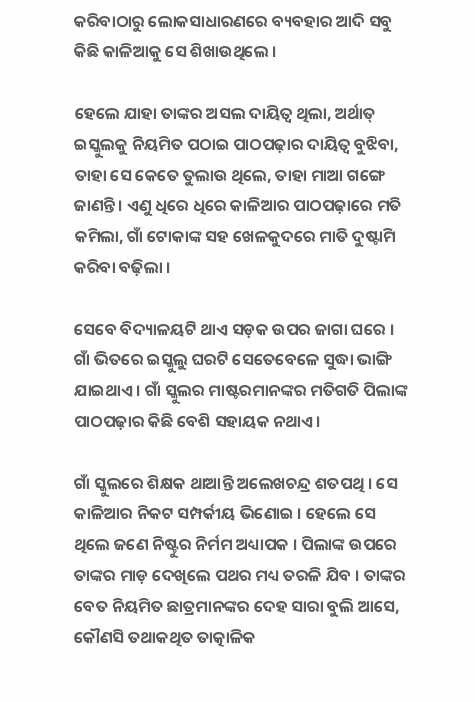କରିବାଠାରୁ ଲୋକସାଧାରଣରେ ବ୍ୟବହାର ଆଦି ସବୁ କିଛି କାଳିଆକୁ ସେ ଶିଖାଉଥିଲେ ।

ହେଲେ ଯାହା ତାଙ୍କର ଅସଲ ଦାୟିତ୍ୱ ଥିଲା, ଅର୍ଥାତ୍ ଇସ୍କୁଲକୁ ନିୟମିତ ପଠାଇ ପାଠପଢ଼ାର ଦାୟିତ୍ୱ ବୁଝିବା, ତାହା ସେ କେତେ ତୁଲାଉ ଥିଲେ, ତାହା ମାଆ ଗଙ୍ଗେ ଜାଣନ୍ତି । ଏଣୁ ଧିରେ ଧିରେ କାଳିଆର ପାଠପଢ଼ାରେ ମତି କମିଲା, ଗାଁ ଟୋକାଙ୍କ ସହ ଖେଳକୁଦରେ ମାତି ଦୁଷ୍ଟାମି କରିବା ବଢ଼ିଲା ।

ସେବେ ବିଦ୍ୟାଳୟଟି ଥାଏ ସଡ଼କ ଉପର ଜାଗା ଘରେ । ଗାଁ ଭିତରେ ଇସ୍କୁଲୁ ଘରଟି ସେତେବେଳେ ସୁଦ୍ଧା ଭାଙ୍ଗି ଯାଇଥାଏ । ଗାଁ ସ୍କୁଲର ମାଷ୍ଟରମାନଙ୍କର ମତିଗତି ପିଲାଙ୍କ ପାଠପଢ଼ାର କିଛି ବେଶି ସହାୟକ ନଥାଏ ।

ଗାଁ ସ୍କୁଲରେ ଶିକ୍ଷକ ଥାଆନ୍ତି ଅଲେଖଚନ୍ଦ୍ର ଶତପଥି । ସେ କାଳିଆର ନିକଟ ସମ୍ପର୍କୀୟ ଭିଣୋଇ । ହେଲେ ସେ ଥିଲେ ଜଣେ ନିଷ୍ଟୁର ନିର୍ମମ ଅଧ୍ୟାପକ । ପିଲାଙ୍କ ଉପରେ ତାଙ୍କର ମାଡ଼ ଦେଖିଲେ ପଥର ମଧ୍ୟ ତରଳି ଯିବ । ତାଙ୍କର ବେତ ନିୟମିତ ଛାତ୍ରମାନଙ୍କର ଦେହ ସାରା ବୁଲି ଆସେ, କୌଣସି ତଥାକଥିତ ତାତ୍କାଳିକ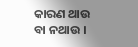କାରଣ ଥାଉ ବା ନଥାଉ ।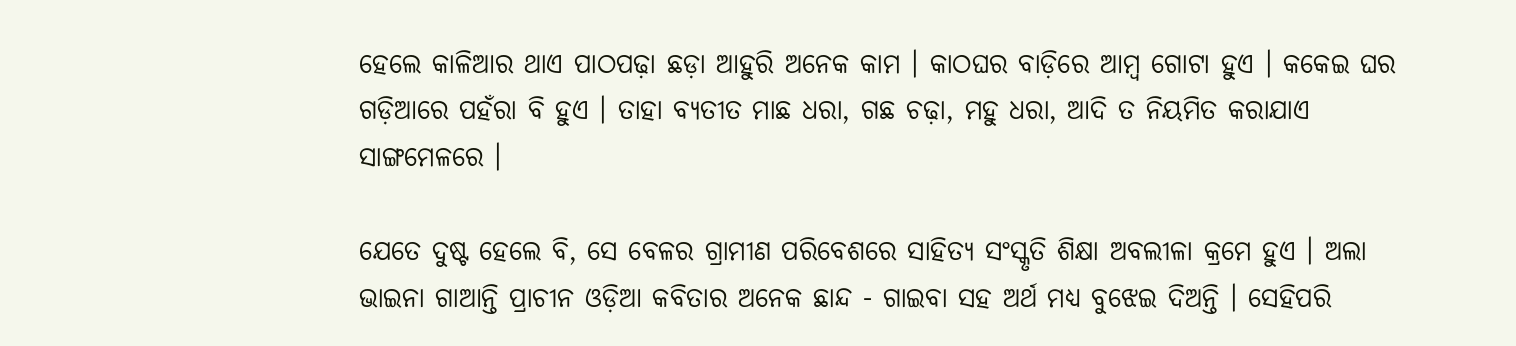ହେଲେ କାଳିଆର ଥାଏ ପାଠପଢ଼ା ଛଡ଼ା ଆହୁରି ଅନେକ କାମ । କାଠଘର ବାଡ଼ିରେ ଆମ୍ବ ଗୋଟା ହୁଏ । କକେଇ ଘର ଗଡ଼ିଆରେ ପହଁରା ବି ହୁଏ । ତାହା ବ୍ୟତୀତ ମାଛ ଧରା, ଗଛ ଚଢ଼ା, ମହୁ ଧରା, ଆଦି ତ ନିୟମିତ କରାଯାଏ ସାଙ୍ଗମେଳରେ ।

ଯେତେ ଦୁଷ୍ଟ ହେଲେ ବି, ସେ ବେଳର ଗ୍ରାମୀଣ ପରିବେଶରେ ସାହିତ୍ୟ ସଂସ୍କୃତି ଶିକ୍ଷା ଅବଲୀଳା କ୍ରମେ ହୁଏ । ଅଲା ଭାଇନା ଗାଆନ୍ତି ପ୍ରାଚୀନ ଓଡ଼ିଆ କବିତାର ଅନେକ ଛାନ୍ଦ - ଗାଇବା ସହ ଅର୍ଥ ମଧ୍ୟ ବୁଝେଇ ଦିଅନ୍ତି । ସେହିପରି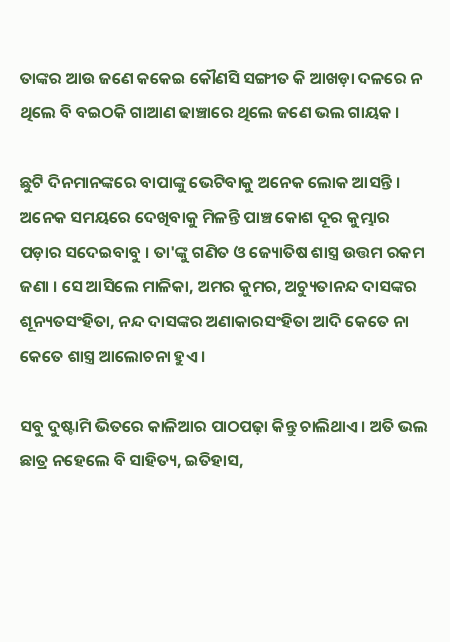ତାଙ୍କର ଆଉ ଜଣେ କକେଇ କୌଣସି ସଙ୍ଗୀତ କି ଆଖଡ଼ା ଦଳରେ ନ ଥିଲେ ବି ବଇଠକି ଗାଆଣ ଢାଞ୍ଚାରେ ଥିଲେ ଜଣେ ଭଲ ଗାୟକ ।

ଛୁଟି ଦିନମାନଙ୍କରେ ବାପାଙ୍କୁ ଭେଟିବାକୁ ଅନେକ ଲୋକ ଆସନ୍ତି । ଅନେକ ସମୟରେ ଦେଖିବାକୁ ମିଳନ୍ତି ପାଞ୍ଚ କୋଶ ଦୂର କୁମ୍ଭାର ପଡ଼ାର ସଦେଇବାବୁ । ତା'ଙ୍କୁ ଗଣିତ ଓ ଜ୍ୟୋତିଷ ଶାସ୍ତ୍ର ଉତ୍ତମ ରକମ ଜଣା । ସେ ଆସିଲେ ମାଳିକା, ଅମର କୁମର, ଅଚ୍ୟୁତାନନ୍ଦ ଦାସଙ୍କର ଶୂନ୍ୟତସଂହିତା, ନନ୍ଦ ଦାସଙ୍କର ଅଣାକାରସଂହିତା ଆଦି କେତେ ନା କେତେ ଶାସ୍ତ୍ର ଆଲୋଚନା ହୁଏ ।

ସବୁ ଦୁଷ୍ଟାମି ଭିତରେ କାଳିଆର ପାଠପଢ଼ା କିନ୍ତୁ ଚାଲିଥାଏ । ଅତି ଭଲ ଛାତ୍ର ନହେଲେ ବି ସାହିତ୍ୟ, ଇତିହାସ,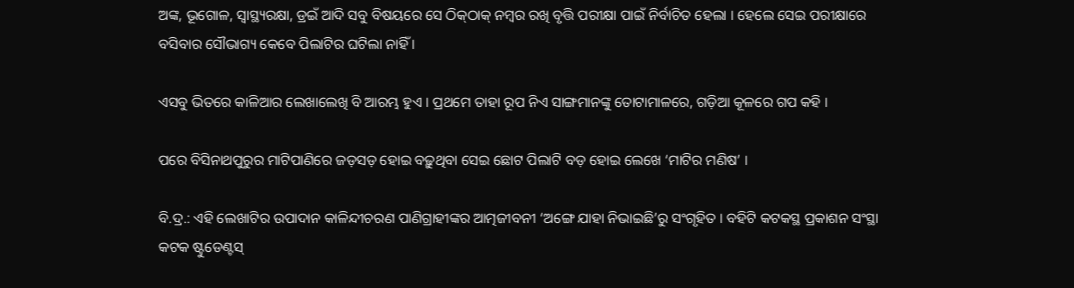ଅଙ୍କ, ଭୂଗୋଳ, ସ୍ୱାସ୍ଥ୍ୟରକ୍ଷା, ଡ୍ରଇଁ ଆଦି ସବୁ ବିଷୟରେ ସେ ଠିକ୍‌ଠାକ୍ ନମ୍ବର ରଖି ବୃତ୍ତି ପରୀକ୍ଷା ପାଇଁ ନିର୍ବାଚିତ ହେଲା । ହେଲେ ସେଇ ପରୀକ୍ଷାରେ ବସିବାର ସୌଭାଗ୍ୟ କେବେ ପିଲାଟିର ଘଟିଲା ନାହିଁ ।

ଏସବୁ ଭିତରେ କାଳିଆର ଲେଖାଲେଖି ବି ଆରମ୍ଭ ହୁଏ । ପ୍ରଥମେ ତାହା ରୂପ ନିଏ ସାଙ୍ଗମାନଙ୍କୁ ତୋଟାମାଳରେ, ଗଡ଼ିଆ କୂଳରେ ଗପ କହି ।

ପରେ ବିସିନାଥପୁରୁର ମାଟିପାଣିରେ ଜଡ଼ସଡ଼ ହୋଇ ବଢ଼ୁଥିବା ସେଇ ଛୋଟ ପିଲାଟି ବଡ଼ ହୋଇ ଲେଖେ ‘ମାଟିର ମଣିଷ’ ।

ବି.ଦ୍ର.: ଏହି ଲେଖାଟିର ଉପାଦାନ କାଳିନ୍ଦୀଚରଣ ପାଣିଗ୍ରାହୀଙ୍କର ଆତ୍ମଜୀବନୀ ‘ଅଙ୍ଗେ ଯାହା ନିଭାଇଛି’ରୁ ସଂଗୃହିତ । ବହିଟି କଟକସ୍ଥ ପ୍ରକାଶନ ସଂସ୍ଥା କଟକ ଷ୍ଟୁଡେଣ୍ଟସ୍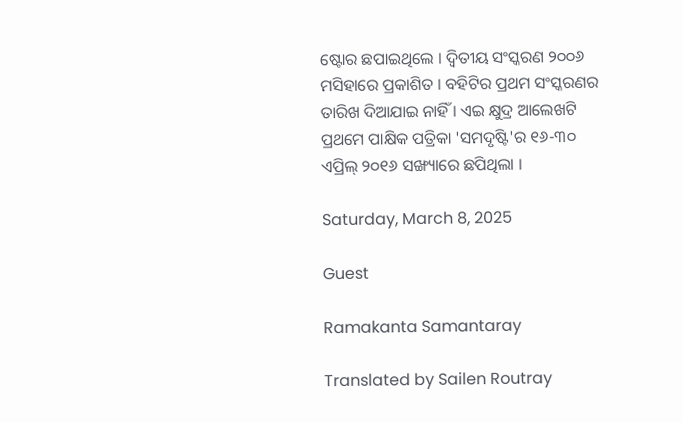ଷ୍ଟୋର ଛପାଇଥିଲେ । ଦ୍ୱିତୀୟ ସଂସ୍କରଣ ୨୦୦୬ ମସିହାରେ ପ୍ରକାଶିତ । ବହିଟିର ପ୍ରଥମ ସଂସ୍କରଣର ତାରିଖ ଦିଆଯାଇ ନାହିଁ । ଏଇ କ୍ଷୁଦ୍ର ଆଲେଖଟି ପ୍ରଥମେ ପାକ୍ଷିକ ପତ୍ରିକା 'ସମଦୃଷ୍ଟି'ର ୧୬-୩୦ ଏପ୍ରିଲ୍ ୨୦୧୬ ସଙ୍ଖ୍ୟାରେ ଛପିଥିଲା ।

Saturday, March 8, 2025

Guest

Ramakanta Samantaray

Translated by Sailen Routray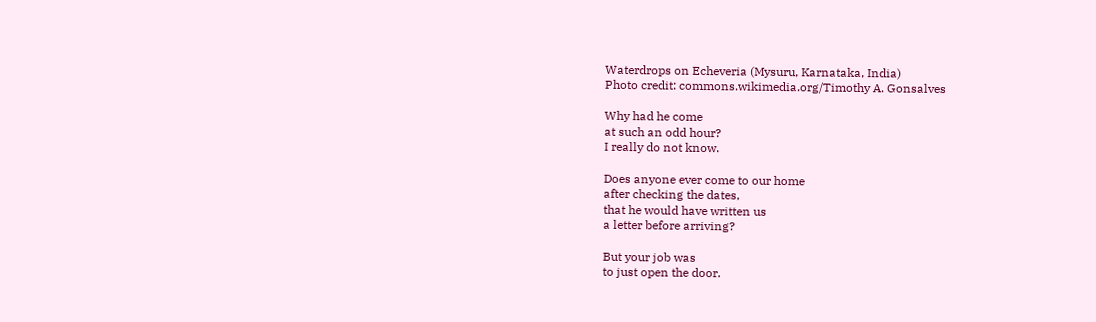Waterdrops on Echeveria (Mysuru, Karnataka, India)
Photo credit: commons.wikimedia.org/Timothy A. Gonsalves

Why had he come
at such an odd hour?
I really do not know.

Does anyone ever come to our home
after checking the dates,
that he would have written us
a letter before arriving?

But your job was
to just open the door.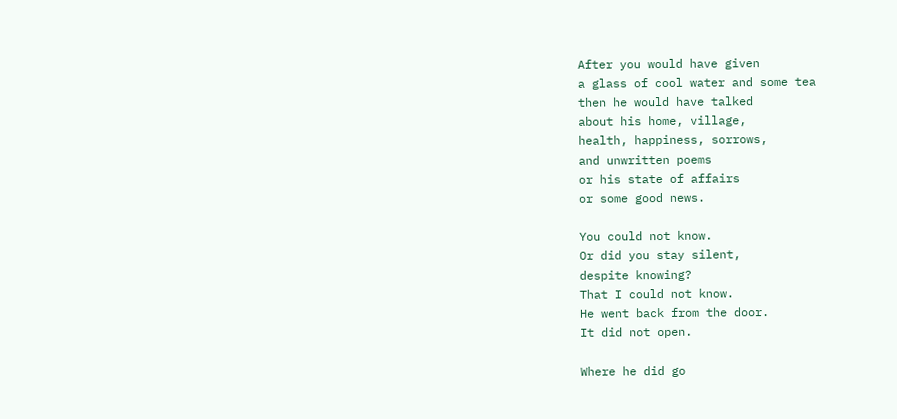After you would have given
a glass of cool water and some tea
then he would have talked
about his home, village,
health, happiness, sorrows,
and unwritten poems
or his state of affairs
or some good news.

You could not know.
Or did you stay silent,
despite knowing?
That I could not know.
He went back from the door.
It did not open.

Where he did go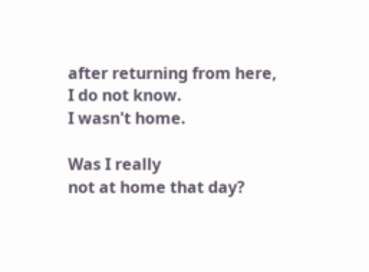after returning from here,
I do not know.
I wasn't home.

Was I really
not at home that day?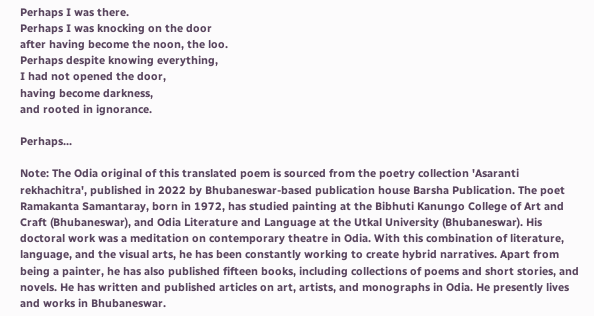Perhaps I was there.
Perhaps I was knocking on the door
after having become the noon, the loo.
Perhaps despite knowing everything,
I had not opened the door,
having become darkness,
and rooted in ignorance.

Perhaps...

Note: The Odia original of this translated poem is sourced from the poetry collection 'Asaranti rekhachitra', published in 2022 by Bhubaneswar-based publication house Barsha Publication. The poet Ramakanta Samantaray, born in 1972, has studied painting at the Bibhuti Kanungo College of Art and Craft (Bhubaneswar), and Odia Literature and Language at the Utkal University (Bhubaneswar). His doctoral work was a meditation on contemporary theatre in Odia. With this combination of literature, language, and the visual arts, he has been constantly working to create hybrid narratives. Apart from being a painter, he has also published fifteen books, including collections of poems and short stories, and novels. He has written and published articles on art, artists, and monographs in Odia. He presently lives and works in Bhubaneswar.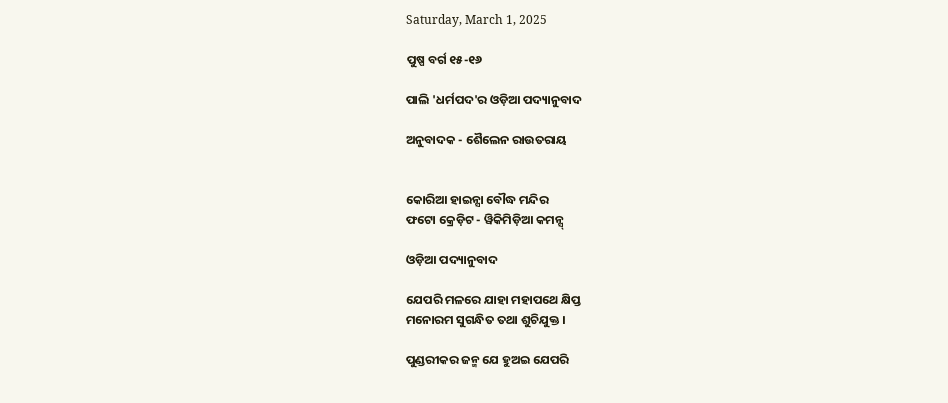Saturday, March 1, 2025

ପୁଷ୍ପ ବର୍ଗ ୧୫-୧୬

ପାଲି 'ଧର୍ମପଦ'ର ଓଡ଼ିଆ ପଦ୍ୟାନୁବାଦ

ଅନୁବାଦକ - ଶୈଲେନ ରାଉତରାୟ


କୋରିଆ ହାଇନ୍ସା ବୌଦ୍ଧ ମନ୍ଦିର
ଫଟୋ କ୍ରେଡ଼ିଟ - ୱିକିମିଡ଼ିଆ କମନ୍ସ୍

ଓଡ଼ିଆ ପଦ୍ୟାନୁବାଦ

ଯେପରି ମଳରେ ଯାହା ମହାପଥେ କ୍ଷିପ୍ତ
ମନୋରମ ସୁଗନ୍ଧିତ ତଥା ଶୁଚିଯୁକ୍ତ ।

ପୁଣ୍ଡରୀକର ଜନ୍ମ ଯେ ହୁଅଇ ଯେପରି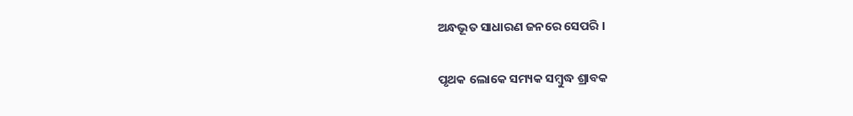ଅନ୍ଧଭୂତ ସାଧାରଣ ଜନରେ ସେପରି ।

ପୃଥକ ଲୋକେ ସମ୍ୟକ ସମ୍ବୁଦ୍ଧ ଶ୍ରାବକ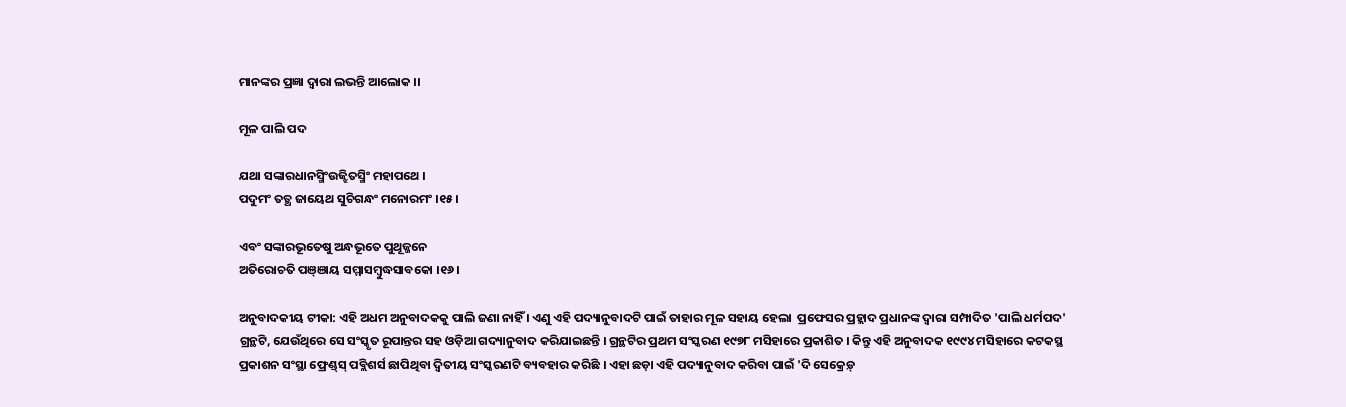ମାନଙ୍କର ପ୍ରଜ୍ଞା ଦ୍ୱାରା ଲଭନ୍ତି ଆଲୋକ ।।

ମୂଳ ପାଲି ପଦ

ଯଥା ସଙ୍କାରଧାନସ୍ମିଂଉଜ୍ଝିତସ୍ମିଂ ମହାପଥେ ।
ପଦୁମଂ ତତ୍ଥ ଜାୟେଥ ସୁଚିଗନ୍ଧଂ ମନୋରମଂ ।୧୫।

ଏବଂ ସଙ୍କାରଭୂତେଷୁ ଅନ୍ଧଭୂତେ ପୁଥୂଜ୍ଜନେ
ଅତିରୋଚତି ପଞ୍ଞାୟ ସମ୍ମାସମ୍ବୁଦ୍ଧସାବକୋ ।୧୬।

ଅନୁବାଦକୀୟ ଟୀକା: ଏହି ଅଧମ ଅନୁବାଦକକୁ ପାଲି ଜଣା ନାହିଁ । ଏଣୁ ଏହି ପଦ୍ୟାନୁବାଦଟି ପାଇଁ ତାହାର ମୂଳ ସହାୟ ହେଲା  ପ୍ରଫେସର ପ୍ରହ୍ଲାଦ ପ୍ରଧାନଙ୍କ ଦ୍ୱାରା ସମ୍ପାଦିତ 'ପାଲି ଧର୍ମପଦ' ଗ୍ରନ୍ଥଟି, ଯେଉଁଥିରେ ସେ ସଂସ୍କୃତ ରୂପାନ୍ତର ସହ ଓଡ଼ିଆ ଗଦ୍ୟାନୁବାଦ କରିଯାଇଛନ୍ତି । ଗ୍ରନ୍ଥଟିର ପ୍ରଥମ ସଂସ୍କରଣ ୧୯୭୮ ମସିହାରେ ପ୍ରକାଶିତ । କିନ୍ତୁ ଏହି ଅନୁବାଦକ ୧୯୯୪ ମସିହାରେ କଟକସ୍ଥ ପ୍ରକାଶନ ସଂସ୍ଥା ଫ୍ରେଣ୍ଡ୍‌ସ୍‌ ପବ୍ଲିଶର୍ସ ଛାପିଥିବା ଦ୍ୱିତୀୟ ସଂସ୍କରଣଟି ବ୍ୟବହାର କରିଛି । ଏହା ଛଡ଼ା ଏହି ପଦ୍ୟାନୁବାଦ କରିବା ପାଇଁ 'ଦି ସେକ୍ରେଡ଼୍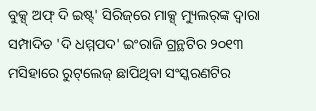ବୁକ୍ସ୍ ଅଫ୍ ଦି ଇଷ୍ଟ୍' ସିରିଜ୍‌ରେ ମାକ୍ସ୍ ମ୍ୟୁଲର୍‌ଙ୍କ ଦ୍ୱାରା ସମ୍ପାଦିତ 'ଦି ଧମ୍ମପଦ' ଇଂରାଜି ଗ୍ରନ୍ଥଟିର ୨୦୧୩ ମସିହାରେ ରୁଟ୍‌ଲେଜ୍ ଛାପିଥିବା ସଂସ୍କରଣଟିର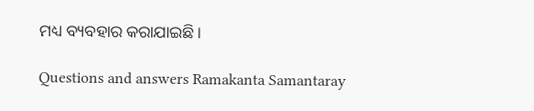ମଧ୍ୟ ବ୍ୟବହାର କରାଯାଇଛି ।

Questions and answers Ramakanta Samantaray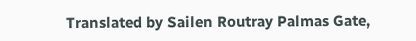Translated by Sailen Routray Palmas Gate,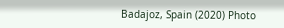Badajoz, Spain (2020) Photo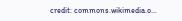credit: commons.wikimedia.o...